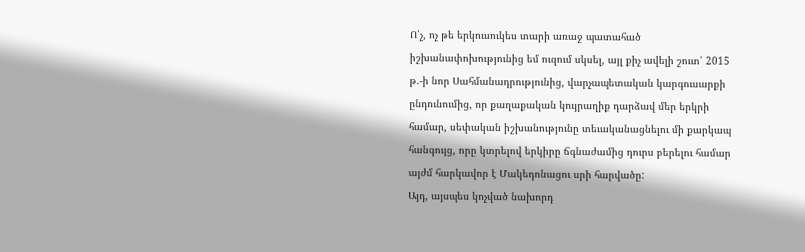Ո՛չ, ոչ թե երկուսուկես տարի առաջ պատահած իշխանափոխությունից եմ ուզում սկսել, այլ քիչ ավելի շուտ՝ 2015 թ.-ի նոր Սահմանադրությունից, վարչապետական կարգուսարքի ընդունումից, որ քաղաքական կույրաղիք դարձավ մեր երկրի համար, սեփական իշխանությունը տեւականացնելու մի քարկապ հանգույց, որը կտրելով երկիրը ճգնաժամից դուրս բերելու համար այժմ հարկավոր է Մակեդոնացու սրի հարվածը:
Այդ, այսպես կոչված նախորդ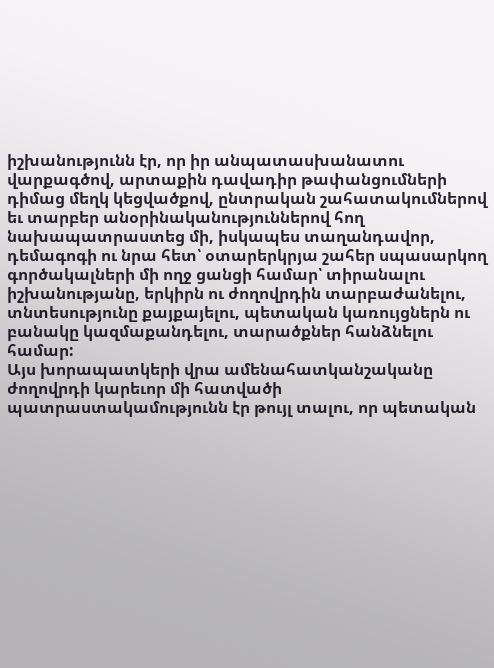իշխանությունն էր, որ իր անպատասխանատու վարքագծով, արտաքին դավադիր թափանցումների դիմաց մեղկ կեցվածքով, ընտրական շահատակումներով եւ տարբեր անօրինականություններով հող նախապատրաստեց մի, իսկապես տաղանդավոր, դեմագոգի ու նրա հետ՝ օտարերկրյա շահեր սպասարկող գործակալների մի ողջ ցանցի համար՝ տիրանալու իշխանությանը, երկիրն ու ժողովրդին տարբաժանելու, տնտեսությունը քայքայելու, պետական կառույցներն ու բանակը կազմաքանդելու, տարածքներ հանձնելու համար:
Այս խորապատկերի վրա ամենահատկանշականը ժողովրդի կարեւոր մի հատվածի պատրաստակամությունն էր թույլ տալու, որ պետական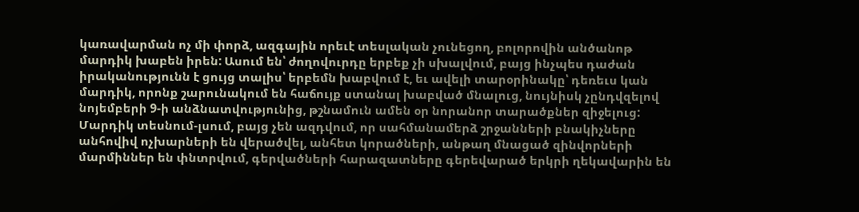կառավարման ոչ մի փորձ, ազգային որեւէ տեսլական չունեցող, բոլորովին անծանոթ մարդիկ խաբեն իրեն: Ասում են՝ ժողովուրդը երբեք չի սխալվում, բայց ինչպես դաժան իրականությունն է ցույց տալիս՝ երբեմն խաբվում է, եւ ավելի տարօրինակը՝ դեռեւս կան մարդիկ, որոնք շարունակում են հաճույք ստանալ խաբված մնալուց, նույնիսկ չընդվզելով նոյեմբերի 9-ի անձնատվությունից, թշնամուն ամեն օր նորանոր տարածքներ զիջելուց:
Մարդիկ տեսնում-լսում, բայց չեն ազդվում, որ սահմանամերձ շրջանների բնակիչները անհովիվ ոչխարների են վերածվել, անհետ կորածների, անթաղ մնացած զինվորների մարմիններ են փնտրվում, գերվածների հարազատները գերեվարած երկրի ղեկավարին են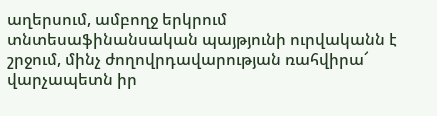աղերսում, ամբողջ երկրում տնտեսաֆինանսական պայթյունի ուրվականն է շրջում, մինչ ժողովրդավարության ռահվիրա՜ վարչապետն իր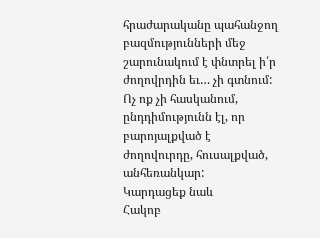հրաժարականը պահանջող բազմությունների մեջ շարունակում է փնտրել ի՛ր ժողովրդին եւ… չի գտնում: Ոչ ոք չի հասկանում, ընդդիմությունն էլ, որ բարոյալքված է ժողովուրդը, հուսալքված, անհեռանկար:
Կարդացեք նաև
Հակոբ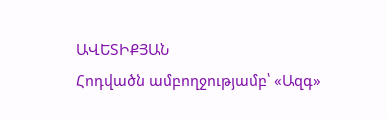ԱՎԵՏԻՔՅԱՆ
Հոդվածն ամբողջությամբ՝ «Ազգ»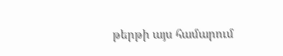թերթի այս համարում